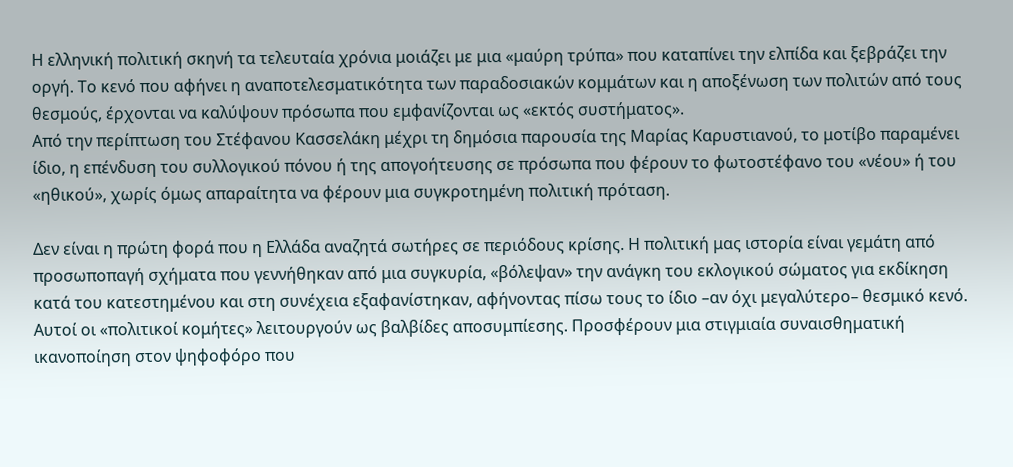Η ελληνική πολιτική σκηνή τα τελευταία χρόνια μοιάζει με μια «μαύρη τρύπα» που καταπίνει την ελπίδα και ξεβράζει την οργή. Το κενό που αφήνει η αναποτελεσματικότητα των παραδοσιακών κομμάτων και η αποξένωση των πολιτών από τους θεσμούς, έρχονται να καλύψουν πρόσωπα που εμφανίζονται ως «εκτός συστήματος».
Από την περίπτωση του Στέφανου Κασσελάκη μέχρι τη δημόσια παρουσία της Μαρίας Καρυστιανού, το μοτίβο παραμένει ίδιο, η επένδυση του συλλογικού πόνου ή της απογοήτευσης σε πρόσωπα που φέρουν το φωτοστέφανο του «νέου» ή του «ηθικού», χωρίς όμως απαραίτητα να φέρουν μια συγκροτημένη πολιτική πρόταση.

Δεν είναι η πρώτη φορά που η Ελλάδα αναζητά σωτήρες σε περιόδους κρίσης. Η πολιτική μας ιστορία είναι γεμάτη από προσωποπαγή σχήματα που γεννήθηκαν από μια συγκυρία, «βόλεψαν» την ανάγκη του εκλογικού σώματος για εκδίκηση κατά του κατεστημένου και στη συνέχεια εξαφανίστηκαν, αφήνοντας πίσω τους το ίδιο –αν όχι μεγαλύτερο– θεσμικό κενό.
Αυτοί οι «πολιτικοί κομήτες» λειτουργούν ως βαλβίδες αποσυμπίεσης. Προσφέρουν μια στιγμιαία συναισθηματική ικανοποίηση στον ψηφοφόρο που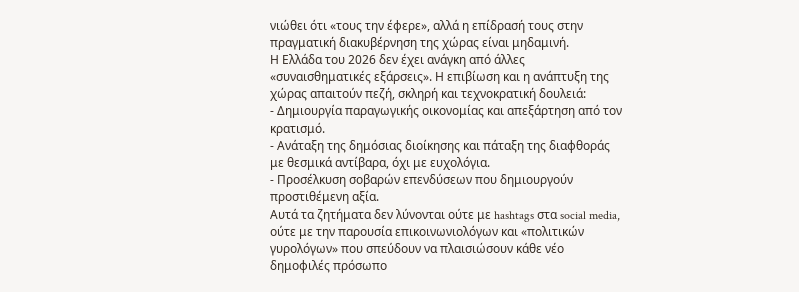νιώθει ότι «τους την έφερε», αλλά η επίδρασή τους στην πραγματική διακυβέρνηση της χώρας είναι μηδαμινή.
Η Ελλάδα του 2026 δεν έχει ανάγκη από άλλες «συναισθηματικές εξάρσεις». Η επιβίωση και η ανάπτυξη της χώρας απαιτούν πεζή, σκληρή και τεχνοκρατική δουλειά:
- Δημιουργία παραγωγικής οικονομίας και απεξάρτηση από τον κρατισμό.
- Ανάταξη της δημόσιας διοίκησης και πάταξη της διαφθοράς με θεσμικά αντίβαρα, όχι με ευχολόγια.
- Προσέλκυση σοβαρών επενδύσεων που δημιουργούν προστιθέμενη αξία.
Αυτά τα ζητήματα δεν λύνονται ούτε με hashtags στα social media, ούτε με την παρουσία επικοινωνιολόγων και «πολιτικών γυρολόγων» που σπεύδουν να πλαισιώσουν κάθε νέο δημοφιλές πρόσωπο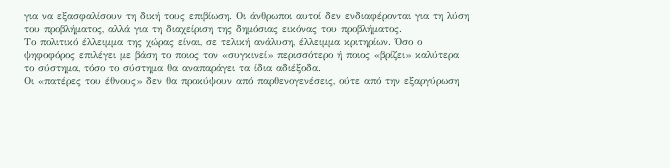για να εξασφαλίσουν τη δική τους επιβίωση. Οι άνθρωποι αυτοί δεν ενδιαφέρονται για τη λύση του προβλήματος, αλλά για τη διαχείριση της δημόσιας εικόνας του προβλήματος.
Το πολιτικό έλλειμμα της χώρας είναι, σε τελική ανάλυση, έλλειμμα κριτηρίων. Όσο ο ψηφοφόρος επιλέγει με βάση το ποιος τον «συγκινεί» περισσότερο ή ποιος «βρίζει» καλύτερα το σύστημα, τόσο το σύστημα θα αναπαράγει τα ίδια αδιέξοδα.
Οι «πατέρες του έθνους» δεν θα προκύψουν από παρθενογενέσεις, ούτε από την εξαργύρωση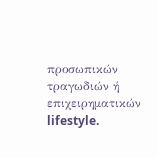προσωπικών τραγωδιών ή επιχειρηματικών lifestyle.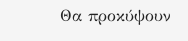Θα προκύψουν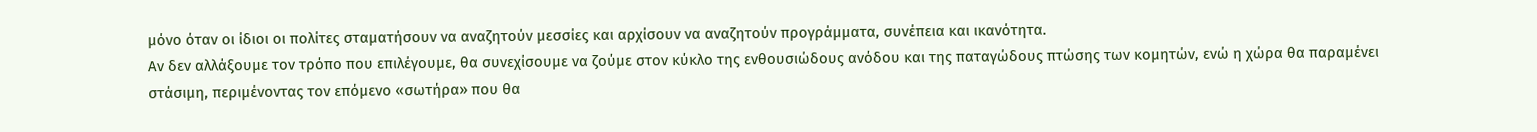μόνο όταν οι ίδιοι οι πολίτες σταματήσουν να αναζητούν μεσσίες και αρχίσουν να αναζητούν προγράμματα, συνέπεια και ικανότητα.
Αν δεν αλλάξουμε τον τρόπο που επιλέγουμε, θα συνεχίσουμε να ζούμε στον κύκλο της ενθουσιώδους ανόδου και της παταγώδους πτώσης των κομητών, ενώ η χώρα θα παραμένει στάσιμη, περιμένοντας τον επόμενο «σωτήρα» που θα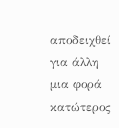αποδειχθεί για άλλη μια φορά κατώτερος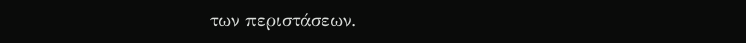των περιστάσεων.